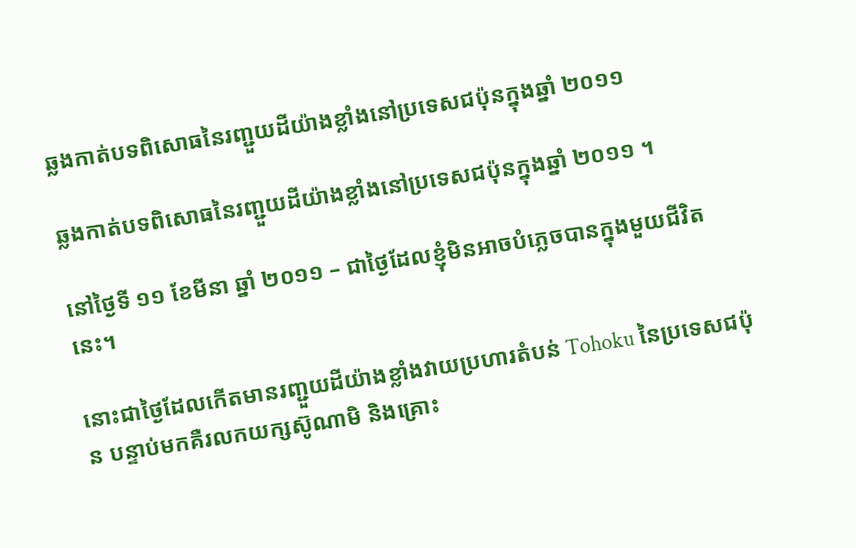ឆ្លងកាត់បទពិសោធនៃរញ្ជួយដីយ៉ាងខ្លាំងនៅប្រទេសជប៉ុនក្នុងឆ្នាំ ២០១១

ឆ្លងកាត់បទពិសោធនៃរញ្ជួយដីយ៉ាងខ្លាំងនៅប្រទេសជប៉ុនក្នុងឆ្នាំ ២០១១ ។

នៅថ្ងៃទី ១១ ខែមីនា ឆ្នាំ ២០១១ – ជាថ្ងៃដែលខ្ញុំមិនអាចបំភ្លេចបានក្នុងមួយជីវិតនេះ។

នោះជាថ្ងៃដែលកើតមានរញ្ជួយដីយ៉ាងខ្លាំងវាយប្រហារតំបន់ Tohoku នៃប្រទេសជប៉ុន បន្ទាប់មកគឺរលកយក្សស៊ូណាមិ និងគ្រោះ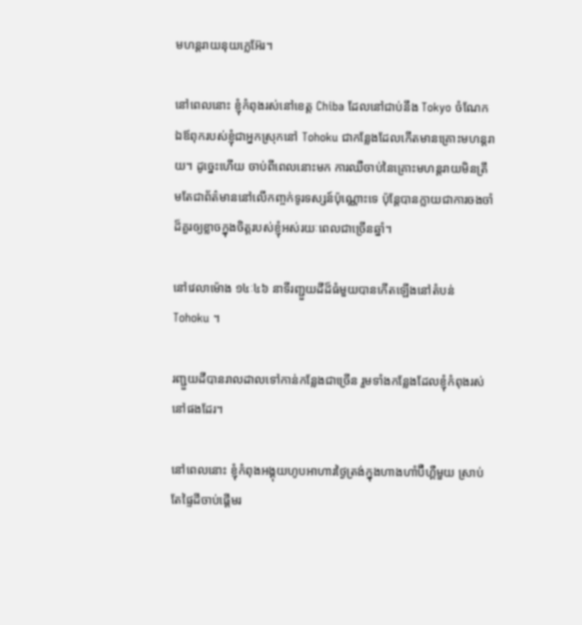មហន្តរាយនុយក្លេអ៊ែរ។

នៅពេលនោះ ខ្ញុំកំពុងរស់នៅខេត្ត Chiba ដែលនៅជាប់នឹង Tokyo ចំណែកឯឪពុករបស់ខ្ញុំជាអ្នកស្រុកនៅ Tohoku ជាកន្លែងដែលកើតមានគ្រោះមហន្តរាយ។ ដូច្នេះហើយ ចាប់ពីពេលនោះមក ការឈឺចាប់នៃគ្រោះមហន្តរាយមិនត្រឹមតែជាព័ត៌មាននៅលើកញ្ចក់ទូរទស្សន៍ប៉ុណ្ណោះទេ ប៉ុន្តែបានក្លាយជាការចងចាំដ៏គួរឲ្យខ្លាចក្នុងចិត្តរបស់ខ្ញុំអស់រយៈពេលជាច្រើនឆ្នាំ។

នៅវេលាម៉ោង ១៤ៈ៤៦ នាទីរញ្ជួយដីដ៏ធំមួយបានកើតឡើងនៅតំបន់ Tohoku ។

រញ្ជួយដីបានរាលដាលទៅកាន់កន្លែងជាច្រើន រួមទាំងកន្លែងដែលខ្ញុំកំពុងរស់នៅផងដែរ។

នៅពេលនោះ ខ្ញុំកំពុងអង្គុយហូបអាហារថ្ងៃត្រង់ក្នុងហាងហាំប៊ឺហ្គឺមួយ ស្រាប់តែផ្ទៃដីចាប់ផ្តើមរ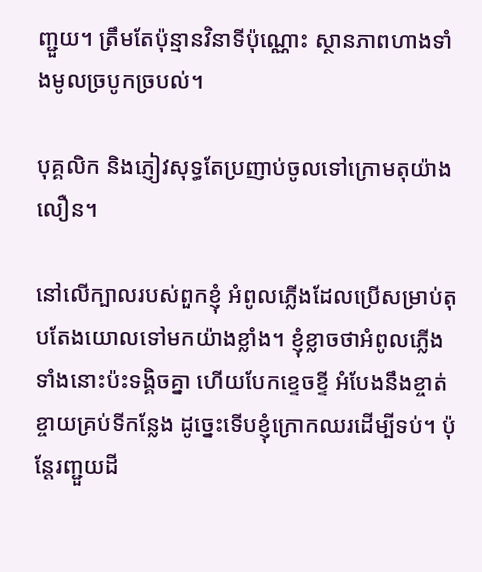ញ្ជួយ។ ត្រឹមតែប៉ុន្មានវិនាទីប៉ុណ្ណោះ ស្ថានភាពហាងទាំងមូលច្របូកច្របល់។

បុគ្គលិក និងភ្ញៀវសុទ្ធតែប្រញាប់ចូលទៅក្រោមតុយ៉ាងលឿន។

នៅលើក្បាលរបស់ពួកខ្ញុំ អំពូលភ្លើងដែលប្រើសម្រាប់តុបតែងយោលទៅមកយ៉ាងខ្លាំង។ ខ្ញុំខ្លាចថាអំពូលភ្លើងទាំងនោះប៉ះទង្គិចគ្នា ហើយបែកខ្ទេចខ្ទី អំបែងនឹងខ្ចាត់ខ្ចាយគ្រប់ទីកន្លែង ដូច្នេះទើបខ្ញុំក្រោកឈរដើម្បីទប់។ ប៉ុន្តែរញ្ជួយដី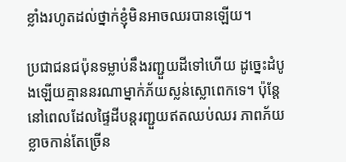ខ្លាំងរហូតដល់ថ្នាក់ខ្ញុំមិនអាចឈរបានឡើយ។

ប្រជាជនជប៉ុនទម្លាប់នឹងរញ្ជួយដីទៅហើយ ដូច្នេះដំបូងឡើយគ្មាននរណាម្នាក់ភ័យស្លន់ស្លោពេកទេ។ ប៉ុន្តែនៅពេលដែលផ្ទៃដីបន្តរញ្ជួយឥតឈប់ឈរ ភាពភ័យខ្លាចកាន់តែច្រើន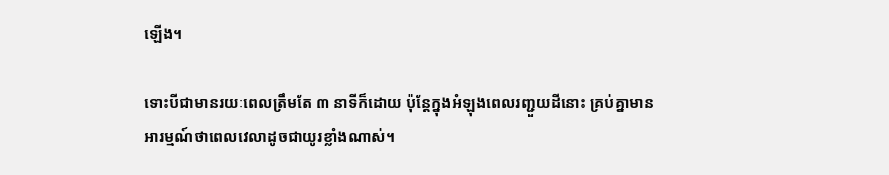ឡើង។

ទោះបីជាមានរយៈពេលត្រឹមតែ ៣ នាទីក៏ដោយ ប៉ុន្តែក្នុងអំឡុងពេលរញ្ជួយដីនោះ គ្រប់គ្នាមានអារម្មណ៍ថាពេលវេលាដូចជាយូរខ្លាំងណាស់។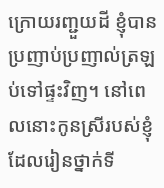ក្រោយរញ្ជួយដី ខ្ញុំបានប្រញាប់ប្រញាល់ត្រឡប់ទៅផ្ទះវិញ។ នៅពេលនោះកូនស្រីរបស់ខ្ញុំដែលរៀនថ្នាក់ទី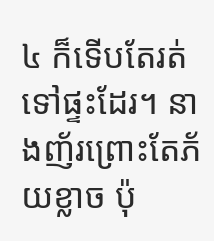៤ ក៏ទើបតែរត់ទៅផ្ទះដែរ។ នាងញ័រព្រោះតែភ័យខ្លាច ប៉ុ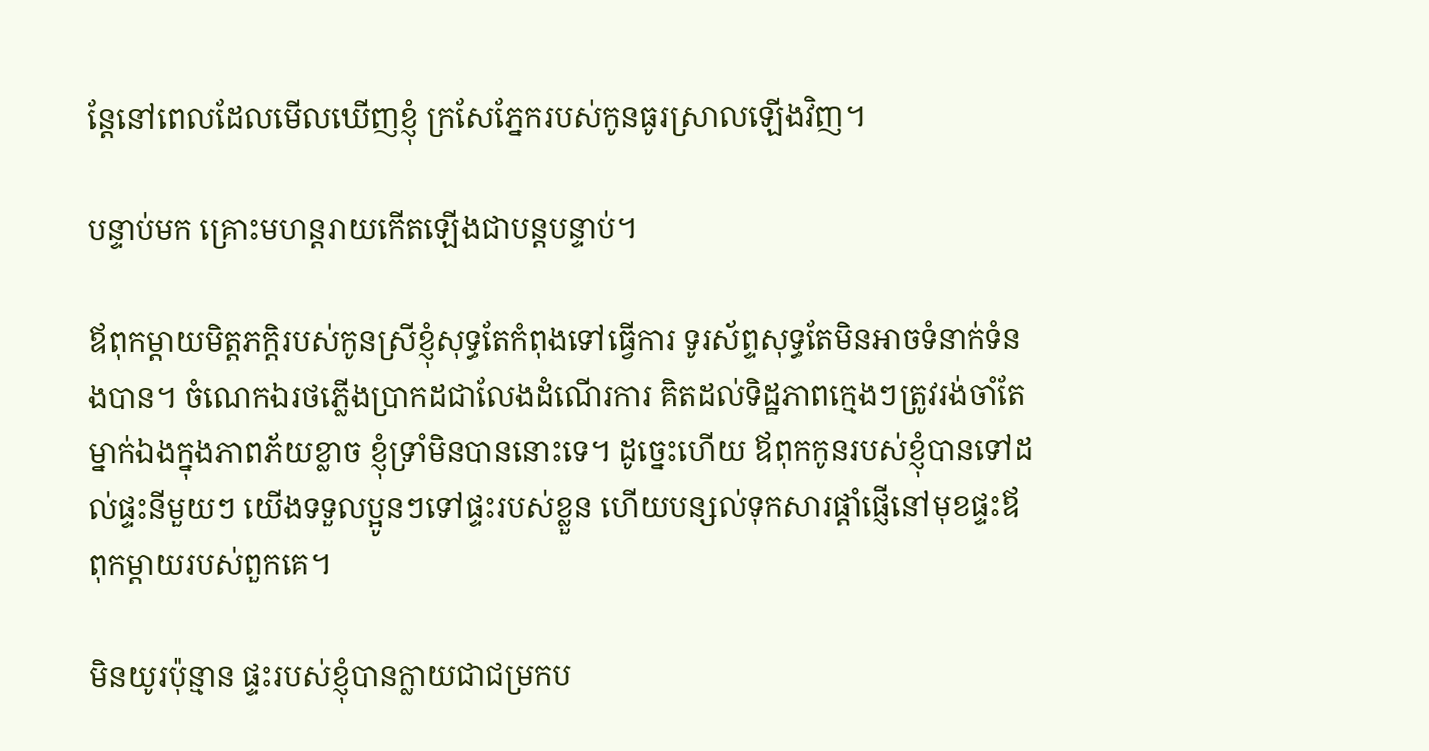ន្តែនៅពេលដែលមើលឃើញខ្ញុំ ក្រសែភ្នែករបស់កូនធូរស្រាលឡើងវិញ។

បន្ទាប់មក គ្រោះមហន្តរាយកើតឡើងជាបន្តបន្ទាប់។

ឪពុកម្តាយមិត្តភក្តិរបស់កូនស្រីខ្ញុំសុទ្ធតែកំពុងទៅធ្វើការ ទូរស័ព្ទសុទ្ធតែមិនអាចទំនាក់ទំនងបាន។ ចំណេកឯរថភ្លើងប្រាកដជាលែងដំណើរការ គិតដល់ទិដ្ឋភាពក្មេងៗត្រូវរង់ចាំតែម្នាក់ឯងក្នុងភាពភ័យខ្លាច ខ្ញុំទ្រាំមិនបាននោះទេ។ ដូច្នេះហើយ ឪពុកកូនរបស់ខ្ញុំបានទៅដល់ផ្ទះនីមួយៗ យើងទទួលប្អូនៗទៅផ្ទះរបស់ខ្លួន ហើយបន្សល់ទុកសារផ្តាំផ្ញើនៅមុខផ្ទះឪពុកម្តាយរបស់ពួកគេ។

មិនយូរប៉ុន្មាន ផ្ទះរបស់ខ្ញុំបានក្លាយជាជម្រកប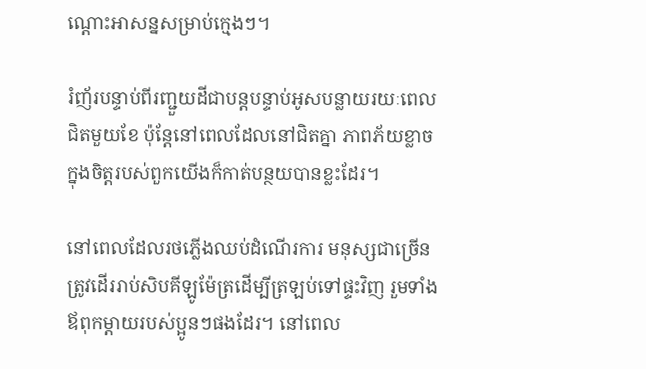ណ្ដោះអាសន្នសម្រាប់ក្មេងៗ។

រំញ័របន្ទាប់ពីរញ្ជួយដីជាបន្តបន្ទាប់អូសបន្លាយរយៈពេលជិតមួយខែ ប៉ុន្តែនៅពេលដែលនៅជិតគ្នា ភាពភ័យខ្លាចក្នុងចិត្តរបស់ពួកយើងក៏កាត់បន្ថយបានខ្លះដែរ។

នៅពេលដែលរថភ្លើងឈប់ដំណើរការ មនុស្សជាច្រើនត្រូវដើររាប់សិបគីឡូម៉ែត្រដើម្បីត្រឡប់ទៅផ្ទះវិញ រួមទាំងឪពុកម្តាយរបស់ប្អូនៗផងដែរ។ នៅពេល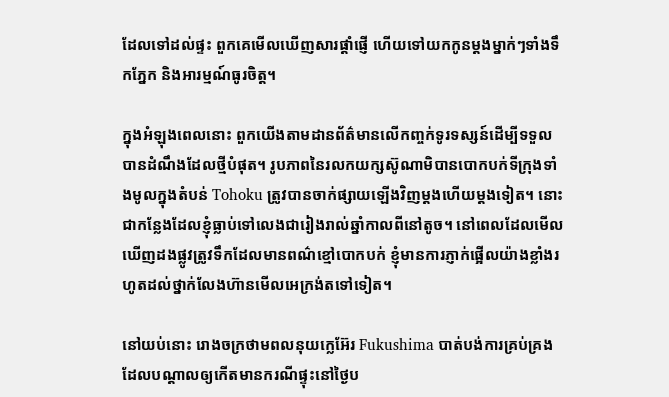ដែលទៅដល់ផ្ទះ ពួកគេមើលឃើញសារផ្តាំផ្ញើ ហើយទៅយកកូនម្តងម្នាក់ៗទាំងទឹកភ្នែក និងអារម្មណ៍ធូរចិត្ត។

ក្នុងអំឡុងពេលនោះ ពួកយើងតាមដានព័ត៌មានលើកញ្ចក់ទូរទស្សន៍ដើម្បីទទួលបានដំណឹងដែលថ្មីបំផុត។ រូបភាពនៃរលកយក្សស៊ូណាមិបានបោកបក់ទីក្រុងទាំងមូលក្នុងតំបន់ Tohoku ត្រូវបានចាក់ផ្សាយឡើងវិញម្តងហើយម្តងទៀត។ នោះជាកន្លែងដែលខ្ញុំធ្លាប់ទៅលេងជារៀងរាល់ឆ្នាំកាលពីនៅតូច។ នៅពេលដែលមើលឃើញដងផ្លូវត្រូវទឹកដែលមានពណ៌ខ្មៅបោកបក់ ខ្ញុំមានការភ្ញាក់ផ្អើលយ៉ាងខ្លាំងរហូតដល់ថ្នាក់លែងហ៊ានមើលអេក្រង់តទៅទៀត។

នៅយប់នោះ រោងចក្រថាមពលនុយក្លេអ៊ែរ Fukushima បាត់បង់ការគ្រប់គ្រង ដែលបណ្តាលឲ្យកើតមានករណីផ្ទុះនៅថ្ងៃប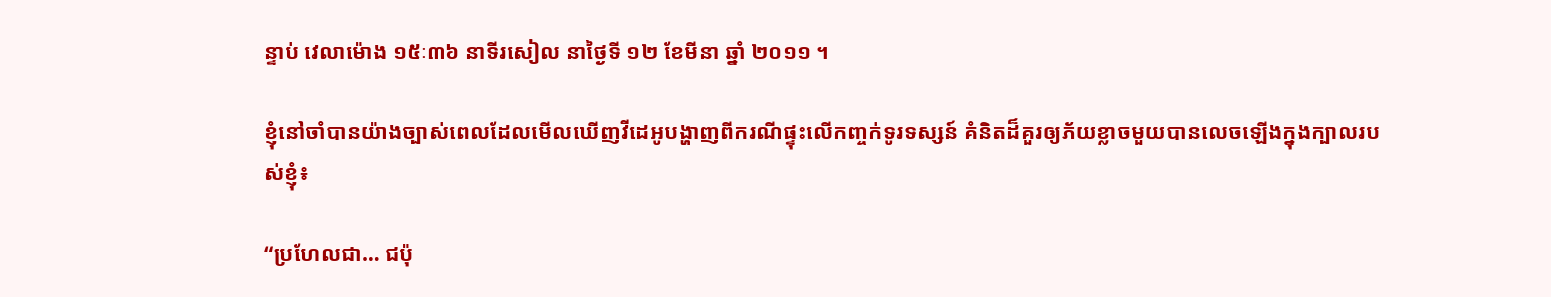ន្ទាប់ វេលាម៉ោង ១៥ៈ៣៦ នាទីរសៀល នាថ្ងៃទី ១២ ខែមីនា ឆ្នាំ ២០១១ ។

ខ្ញុំនៅចាំបានយ៉ាងច្បាស់ពេលដែលមើលឃើញវីដេអូបង្ហាញពីករណីផ្ទុះលើកញ្ចក់ទូរទស្សន៍ គំនិតដ៏គួរឲ្យភ័យខ្លាចមួយបានលេចឡើងក្នុងក្បាលរបស់ខ្ញុំ៖

“ប្រហែលជា… ជប៉ុ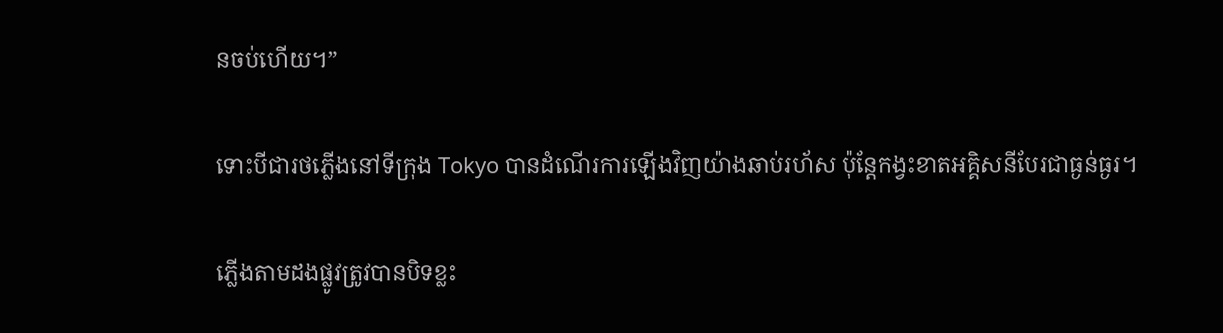នចប់ហើយ។”

ទោះបីជារថភ្លើងនៅទីក្រុង Tokyo បានដំណើរការឡើងវិញយ៉ាងឆាប់រហ័ស ប៉ុន្តែកង្វះខាតអគ្គិសនីបែរជាធ្ងន់ធ្ងរ។

ភ្លើងតាមដងផ្លូវត្រូវបានបិទខ្លះ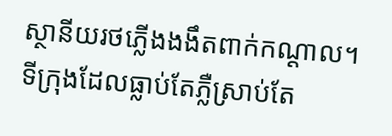ស្ថានីយរថភ្លើងងងឹតពាក់កណ្ដាល។ ទីក្រុងដែលធ្លាប់តែភ្លឺស្រាប់តែ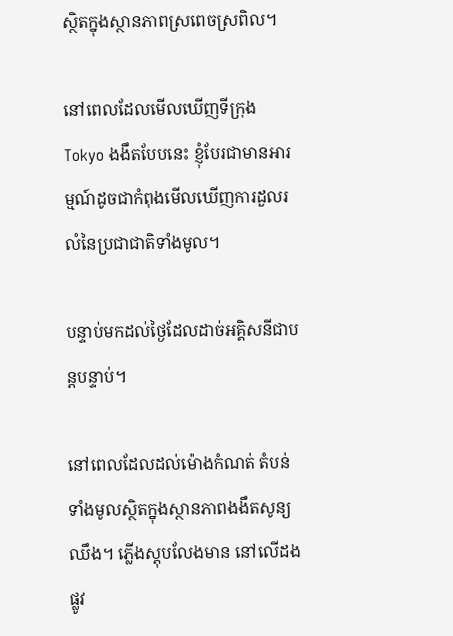ស្ថិតក្នុងស្ថានភាពស្រពេចស្រពិល។

នៅពេលដែលមើលឃើញទីក្រុង Tokyo ងងឹតបែបនេះ ខ្ញុំបែរជាមានអារម្មណ៍ដូចជាកំពុងមើលឃើញការដួលរលំនៃប្រជាជាតិទាំងមូល។

បន្ទាប់មកដល់ថ្ងៃដែលដាច់អគ្គិសនីជាបន្តបន្ទាប់។

នៅពេលដែលដល់ម៉ោងកំណត់ តំបន់ទាំងមូលស្ថិតក្នុងស្ថានភាពងងឹតសូន្យឈឹង។ ភ្លើងស្តុបលែងមាន នៅលើដងផ្លូវ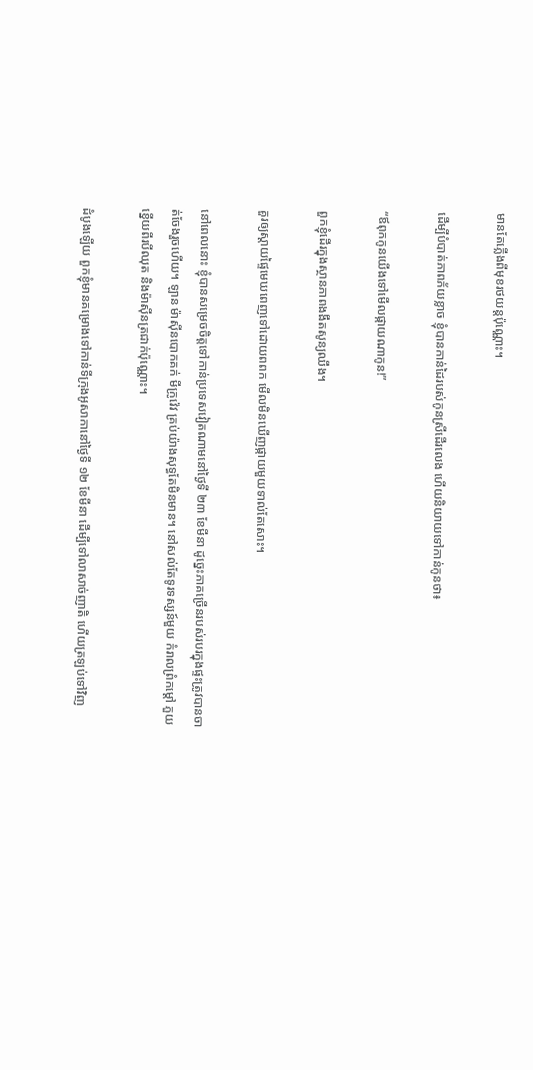មានតែភ្លើងពីមុខរថយន្តប៉ុណ្ណោះ។

ដើម្បីបំបាត់ភាពភ័យខ្លាច ខ្ញុំបានកាន់ដៃរបស់កូនស្រីដើរលេង ហើយនិយាយទៅកាន់កូនថា៖

“ឪពុកកូនយើងទៅមើលផ្កាយណាកូន!”

ពួកខ្ញុំដើរក្នុងស្ថានភាពងងឹតសូន្យឈឹង។

គួរឲ្យស្តាយផ្ទៃមេឃពេញទៅដោយពពក មើលមិនឃើញផ្កាយមួយទាល់តែសោះ។

នៅពេលនោះ ខ្ញុំបានសម្រេចចិត្តទៅកាន់ប្រទេសវៀតណាមនៅថ្ងៃទី ២៣ ខែមីនា ដូច្នេះភាគច្រើនរបស់របរក្នុងផ្ទះត្រូវបានចាត់ចែងរួចហើយ។ ឡាន ម៉ាស៊ីនបោកគក់ មីក្រូវ៉េវ គ្រប់យ៉ាងសុទ្ធតែមិនមាន។ នៅសល់តែទូរទស្សន៍មួយ កំរាលព្រំកម្តៅ ភួយខ្នើយពីរបីឈុត និងម៉ាស៊ីនត្រជាក់ប៉ុណ្ណោះ។

ដំបូងឡើយ ពួកខ្ញុំមានគម្រោងទៅកាន់ទីក្រុងអូសាកានៅថ្ងៃទី ១២ ខែមីនា ដើម្បីទៅលាសាច់ញាតិ ហើយត្រឡប់ទៅវិញ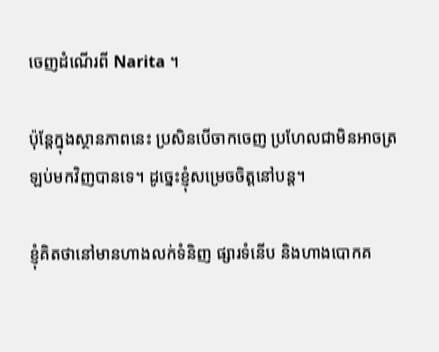ចេញដំណើរពី Narita ។

ប៉ុន្តែក្នុងស្ថានភាពនេះ ប្រសិនបើចាកចេញ ប្រហែលជាមិនអាចត្រឡប់មកវិញបានទេ។ ដូច្នេះខ្ញុំសម្រេចចិត្តនៅបន្ត។

ខ្ញុំគិតថានៅមានហាងលក់ទំនិញ ផ្សារទំនើប និងហាងបោកគ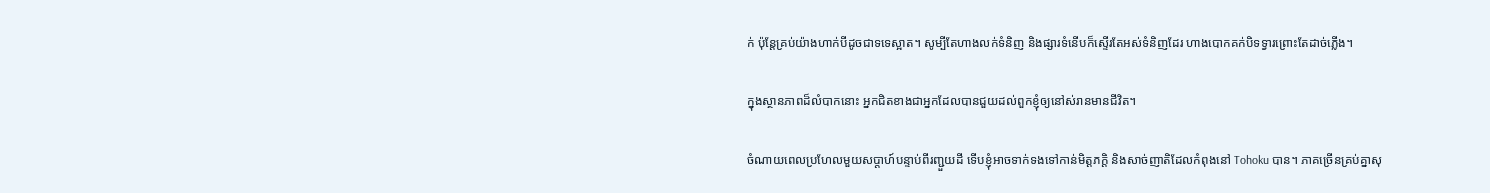ក់ ប៉ុន្តែគ្រប់យ៉ាងហាក់បីដូចជាទទេស្អាត។ សូម្បីតែហាងលក់ទំនិញ និងផ្សារទំនើបក៏ស្ទើរតែអស់ទំនិញដែរ ហាងបោកគក់បិទទ្វារព្រោះតែដាច់ភ្លើង។

ក្នុងស្ថានភាពដ៏លំបាកនោះ អ្នកជិតខាងជាអ្នកដែលបានជួយដល់ពួកខ្ញុំឲ្យនៅស់រានមានជីវិត។

ចំណាយពេលប្រហែលមួយសប្តាហ៍បន្ទាប់ពីរញ្ជួយដី ទើបខ្ញុំអាចទាក់ទងទៅកាន់មិត្តភក្តិ និងសាច់ញាតិដែលកំពុងនៅ Tohoku បាន។ ភាគច្រើនគ្រប់គ្នាសុ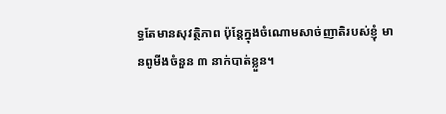ទ្ធតែមានសុវត្ថិភាព ប៉ុន្តែក្នុងចំណោមសាច់ញាតិរបស់ខ្ញុំ មានពូមីងចំនួន ៣ នាក់បាត់ខ្លួន។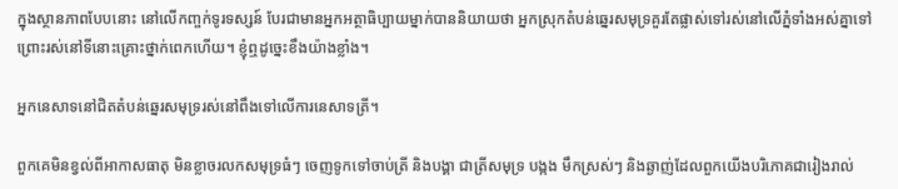ក្នុងស្ថានភាពបែបនោះ នៅលើកញ្ចក់ទូរទស្សន៍ បែរជាមានអ្នកអត្ថាធិប្បាយម្នាក់បាននិយាយថា អ្នកស្រុកតំបន់ឆ្នេរសមុទ្រគួរតែផ្លាស់ទៅរស់នៅលើភ្នំទាំងអស់គ្នាទៅ ព្រោះរស់នៅទីនោះគ្រោះថ្នាក់ពេកហើយ។ ខ្ញុំឮដូច្នេះខឹងយ៉ាងខ្លាំង។

អ្នកនេសាទនៅជិតតំបន់ឆ្នេរសមុទ្ររស់នៅពឹងទៅលើការនេសាទត្រី។

ពួកគេមិនខ្វល់ពីអាកាសធាតុ មិនខ្លាចរលកសមុទ្រធំៗ ចេញទូកទៅចាប់ត្រី និងបង្គា ជាត្រីសមុទ្រ បង្កង មឹកស្រស់ៗ និងឆ្ងាញ់ដែលពួកយើងបរិភោគជារៀងរាល់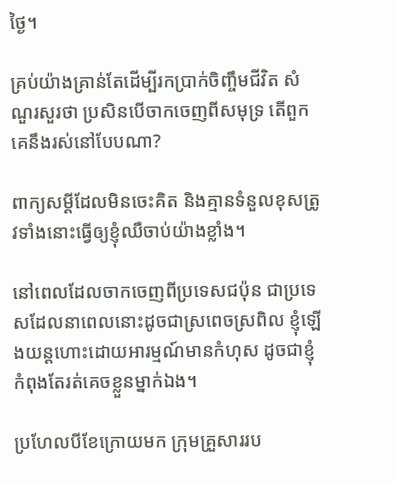ថ្ងៃ។

គ្រប់យ៉ាងគ្រាន់តែដើម្បីរកប្រាក់ចិញ្ចឹមជីវិត សំណួរសួរថា ប្រសិនបើចាកចេញពីសមុទ្រ តើពួកគេនឹងរស់នៅបែបណា?

ពាក្យសម្ដីដែលមិនចេះគិត និងគ្មានទំនួលខុសត្រូវទាំងនោះធ្វើឲ្យខ្ញុំឈឺចាប់យ៉ាងខ្លាំង។

នៅពេលដែលចាកចេញពីប្រទេសជប៉ុន ជាប្រទេសដែលនាពេលនោះដូចជាស្រពេចស្រពិល ខ្ញុំឡើងយន្តហោះដោយអារម្មណ៍មានកំហុស ដូចជាខ្ញុំកំពុងតែរត់គេចខ្លួនម្នាក់ឯង។

ប្រហែលបីខែក្រោយមក ក្រុមគ្រួសាររប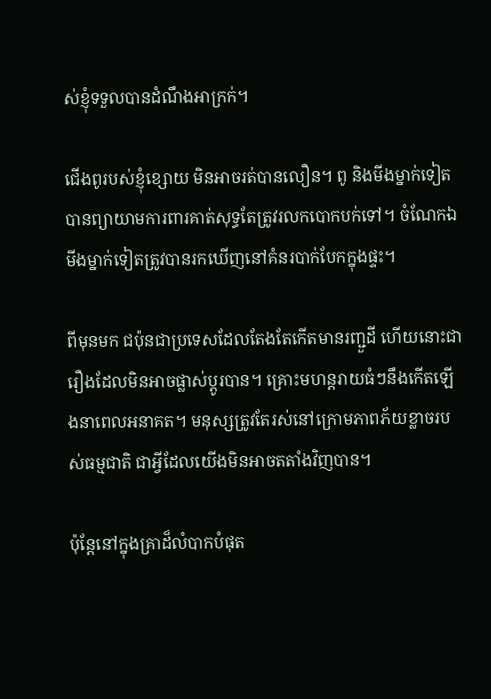ស់ខ្ញុំទទួលបានដំណឹងអាក្រក់។

ជើងពូរបស់ខ្ញុំខ្សោយ មិនអាចរត់បានលឿន។ ពូ និងមីងម្នាក់ទៀតបានព្យាយាមការពារគាត់សុទ្ធតែត្រូវរលកបោកបក់ទៅ។ ចំណែកឯមីងម្នាក់ទៀតត្រូវបានរកឃើញនៅគំនរបាក់បែកក្នុងផ្ទះ។

ពីមុនមក ជប៉ុនជាប្រទេសដែលតែងតែកើតមានរញ្ជួដី ហើយនោះជារឿងដែលមិនអាចផ្លាស់ប្តូរបាន។ គ្រោះមហន្តរាយធំៗនឹងកើតឡើងនាពេលអនាគត។ មនុស្សត្រូវតែរស់នៅក្រោមភាពភ័យខ្លាចរបស់ធម្មជាតិ ជាអ្វីដែលយើងមិនអាចតតាំងវិញបាន។

ប៉ុន្តែនៅក្នុងគ្រាដ៏លំបាកបំផុត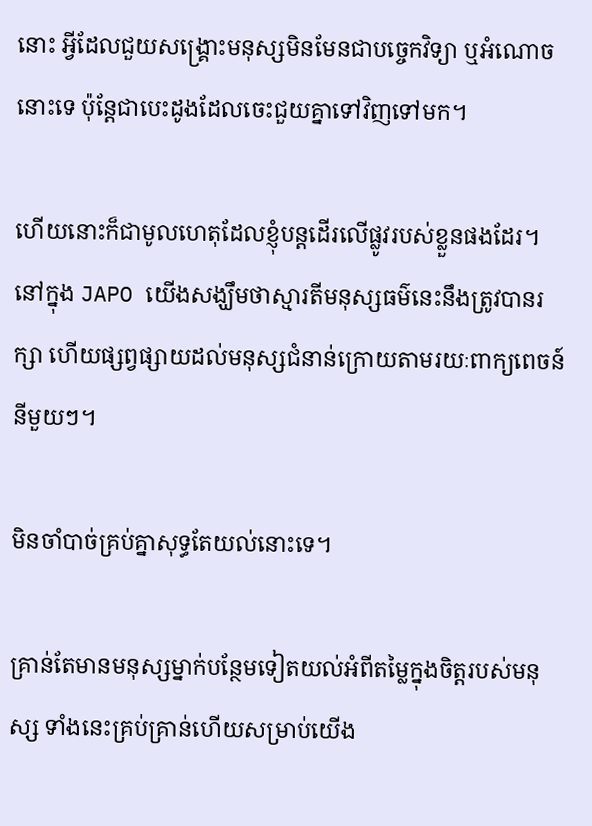នោះ អ្វីដែលជួយសង្គ្រោះមនុស្សមិនមែនជាបច្ចេកវិទ្យា ឬអំណោចនោះទេ ប៉ុន្តែជាបេះដូងដែលចេះជួយគ្នាទៅវិញទៅមក។

ហើយនោះក៏ជាមូលហេតុដែលខ្ញុំបន្តដើរលើផ្លូវរបស់ខ្លួនផងដែរ។ នៅក្នុង JAPO យើងសង្ឃឹមថាស្មារតីមនុស្សធម៌នេះនឹងត្រូវបានរក្សា ហើយផ្សព្វផ្សាយដល់មនុស្សជំនាន់ក្រោយតាមរយៈពាក្យពេចន៍នីមួយៗ។

មិនចាំបាច់គ្រប់គ្នាសុទ្ធតែយល់នោះទេ។

គ្រាន់តែមានមនុស្សម្នាក់បន្ថែមទៀតយល់អំពីតម្លៃក្នុងចិត្តរបស់មនុស្ស ទាំងនេះគ្រប់គ្រាន់ហើយសម្រាប់យើង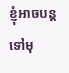ខ្ញុំអាចបន្តទៅមុ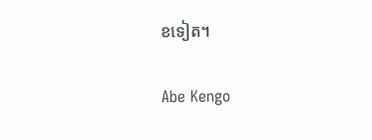ខទៀត។

Abe Kengo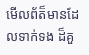មើលព័ត៏មានដែលទាក់ទង ដ៏គួ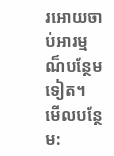រអោយចាប់អារម្មណ៏បន្ថែមទៀត។
មើលបន្ថែម: